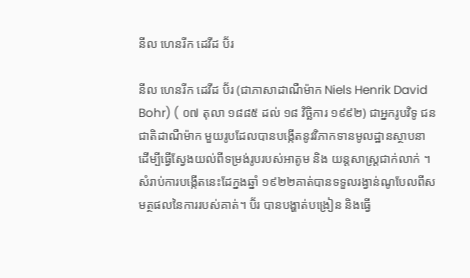នីល ហេនរីក ដេវីដ ប៊័រ

នីល ហេនរីក ដេវីដ ប៊័រ (ជាភាសាដាណឺម៉ាក Niels Henrik David Bohr) ( ០៧ តុលា ១៨៨៥ ដល់ ១៨ វិច្ឆិការ ១៩៩២) ជាអ្នករូបវិទូ ជនជាតិដាណឺម៉ាក មួយរូបដែលបានបង្កើតនូវវិភាកទានមូលដ្ឋានស្ថាបនាដើម្បីធ្វើស្វែងយល់ពីទម្រង់រូបរបស់អាតូម និង យន្តសាស្រ្តជាក់លាក់ ។សំរាប់ការបង្កើតនេះដែក្នងឆ្នាំ ១៩២២គាត់បានទទួលរង្វាន់ណូបែលពីសមត្ថផលនៃការរបស់គាត់។ ប៊័រ បានបង្ហាត់បង្រៀន និងធ្វើ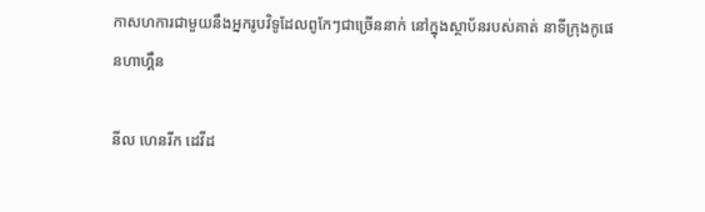កាសហការជាមួយនឹងអ្នករូបវិទូដែលពូកែៗជាច្រើននាក់ នៅក្នុងស្ថាប័នរបស់គាត់ នាទីក្រុងកូផេនហាហ្គឹន

នីល ហេនរីក ដេវីដ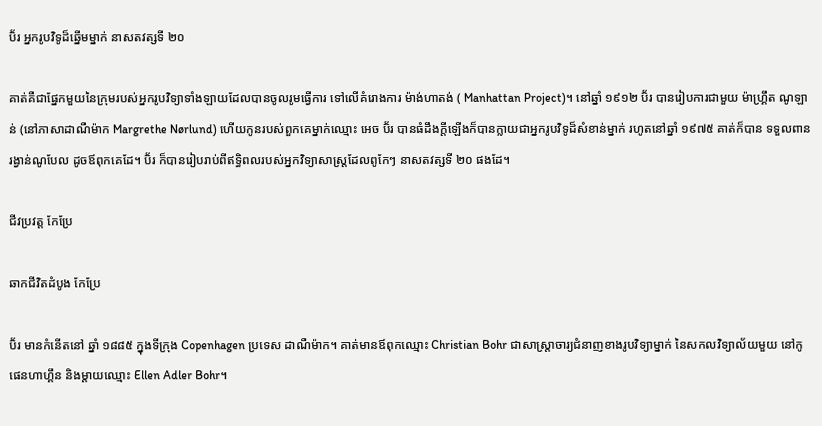ប៊័រ អ្នករូបវិទូដ៏ឆ្នើមម្នាក់ នាសតវត្សទី ២០

គាត់គឺជាផ្នែកមួយនៃក្រុមរបស់អ្នករូបវិទ្យាទាំងឡាយដែលបានចូលរូមធ្វើការ ទៅលើគំរោងការ ម៉ាង់ហាតង់ ( Manhattan Project)។ នៅឆ្នាំ ១៩១២ ប៊័រ បានរៀបការជាមួយ ម៉ាហ្គ្រឹត ណូឡាន់ (នៅភាសាដាណឺម៉ាក Margrethe Nørlund) ហើយកូនរបស់ពួកគេម្នាក់ឈ្មោះ អេច ប៊័រ បានធំដឹងក្តីឡើងក៏បានក្លាយជាអ្នករូបវិទូដ៏សំខាន់ម្នាក់ រហូតនៅឆ្នាំ ១៩៧៥ គាត់ក៏បាន ទទួលពានរង្វាន់ណូបែល ដូចឪពុកគេដែ។ ប៊័រ ក៏បានរៀបរាប់ពីឥទ្ធិពលរបស់អ្នកវិទ្យាសាស្ត្រដែលពូកែៗ នាសតវត្សទី ២០ ផងដែ។

ជីវប្រវត្ត កែប្រែ

ឆាកជីវិតដំបូង កែប្រែ

ប៊័រ មានកំនើតនៅ ឆ្នាំ ១៨៨៥ ក្នុងទីក្រុង Copenhagen ប្រទេស ដាណឺម៉ាក។ គាត់មានឪពុកឈ្មោះ Christian Bohr ជាសាស្រ្តាចារ្យជំនាញខាងរូបវិទ្យាម្នាក់ នៃសកលវិទ្យាល័យមួយ នៅកូផេនហាហ្គឹន និងម្តាយឈ្មោះ Ellen Adler Bohr។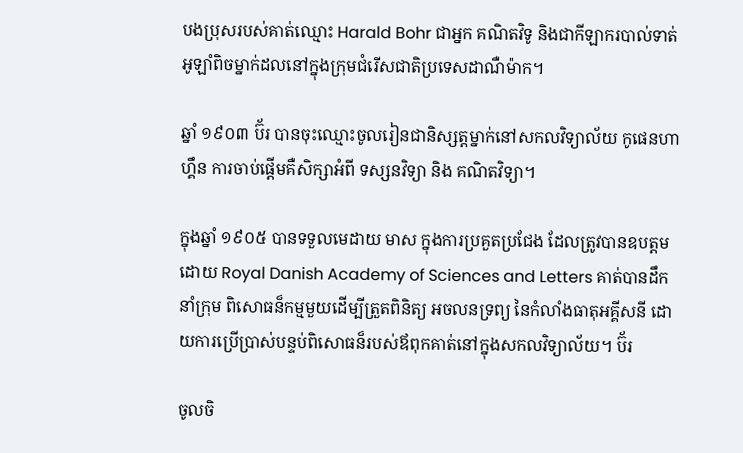បងប្រុសរបស់គាត់ឈ្មោះ Harald Bohr ជាអ្នក គណិតវិទូ និងជាកីឡាករបាល់ទាត់អូឡាំពិចម្នាក់ដលនៅក្នុងក្រុមជំរើសជាតិប្រទេសដាណឺម៉ាក។

ឆ្នាំ ១៩០៣ ប៊័រ បានចុះឈ្មោះចូលរៀនជានិស្សត្តម្នាក់នៅសកលវិទ្យាល័យ កូផេនហាហ្គឹន ការចាប់ផ្តើមគឺសិក្សាអំពី ទស្សនវិទ្យា និង គណិតវិទ្យា។

ក្នុងឆ្នាំ ១៩០៥ បានទទួលមេដាយ មាស ក្នុងការប្រគួតប្រជែង ដែលត្រូវបានឧបត្ដមដោយ Royal Danish Academy of Sciences and Letters គាត់បានដឹកនាំក្រុម ពិសោធន៏កម្មមួយដើម្បីត្រួតពិនិត្យ អចលនទ្រព្យ នៃកំលាំងធាតុអគ្គីសនី ដោយការប្រើប្រាស់បន្ទប់ពិសោធន៏របស់ឪពុកគាត់នៅក្នុងសកលវិទ្យាល័យ។ ប៊័រ

ចូលចិ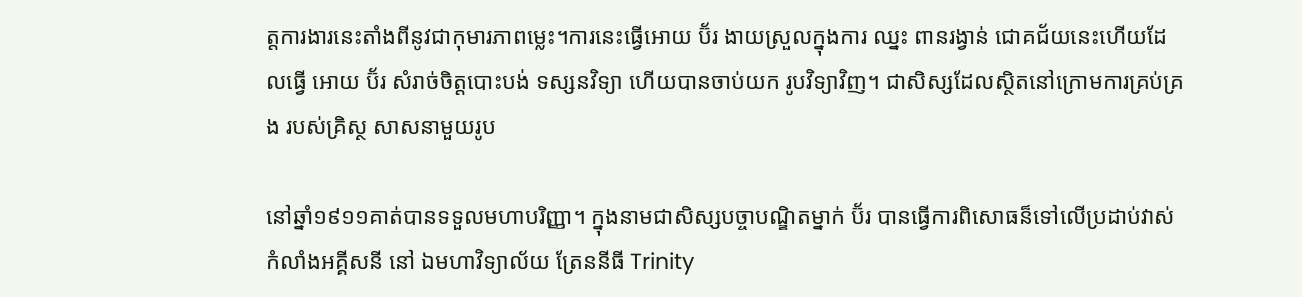ត្តការងារនេះតាំងពីនូវជាកុមារភាពម្លេះ។ការនេះធ្វើអោយ ប៊័រ ងាយស្រួលក្នុងការ ឈ្នះ ពានរង្វាន់ ជោគជ័យនេះហើយដែលធ្វើ អោយ ប៊័រ សំរាច់ចិត្តបោះបង់ ទស្សនវិទ្យា ហើយបានចាប់យក រូបវិទ្យាវិញ។ ជាសិស្សដែលស្ថិតនៅក្រោមការគ្រប់គ្រង របស់គ្រិស្ថ សាសនាមួយរូប

នៅឆ្នាំ១៩១១គាត់បានទទួលមហាបរិញ្ញា។ ក្នុងនាមជាសិស្សបច្ចាបណ្ឌិតម្នាក់ ប៊័រ បានធ្វើការពិសោធន៏ទៅលើប្រដាប់វាស់កំលាំងអគ្គីសនី នៅ ឯមហាវិទ្យាល័យ ត្រែននីធី Trinity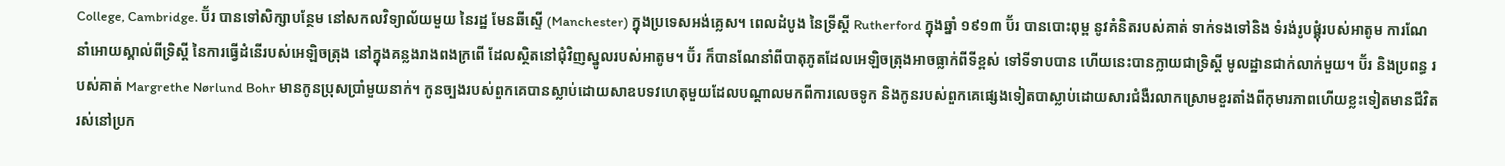College, Cambridge. ប៊័រ បានទៅសិក្សាបន្ថែម នៅសកលវិទ្យាល័យមួយ នៃរដ្ឋ មែនឆីស្ទើ (Manchester) ក្នុងប្រទេសអង់គ្លេស។ ពេលដំបូង នៃទ្រីស្តី Rutherford ក្នុងឆ្នាំ ១៩១៣ ប៊័រ បានបោះពុម្ព នូវគំនិតរបស់គាត់ ទាក់ទងទៅនិង ទំរង់រូបផ្គុំរបស់អាតូម ការណែនាំអោយស្គាល់ពីទ្រិស្តី នៃការធ្វើដំនើរបស់អេឡិចត្រុង នៅក្នុងគន្លងរាងពងក្រពើ ដែលស្ថិតនៅជុំវិញស្នូលរបស់អាតូម។ ប៊័រ ក៏បានណែនាំពីបាតុភូតដែលអេឡិចត្រុងអាចធ្លាក់ពីទីខ្ពស់ ទៅទីទាបបាន ហើយនេះបានក្លាយជាទ្រិស្តី មូលដ្ឋានជាក់លាក់មួយ។ ប៊័រ និងប្រពន្ធ របស់គាត់ Margrethe Nørlund Bohr មានកូនប្រុសប្រាំមួយនាក់។ កូនច្បងរបស់ពួកគេបានស្លាប់ដោយសាឧបទវហេតុមួយដែលបណ្តាលមកពីការលេចទូក និងកូនរបស់ពួកគេផ្សេងទៀតបាស្លាប់ដោយសារជំងឺរលាកស្រោមខួរតាំងពីកុមារភាពហើយខ្លះទៀតមានជីវិតរស់នៅប្រក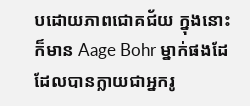បដោយភាពជោគជ័យ ក្នុងនោះ ក៏មាន Aage Bohr ម្នាក់ផងដែ ដែលបានក្លាយជាអ្នករូ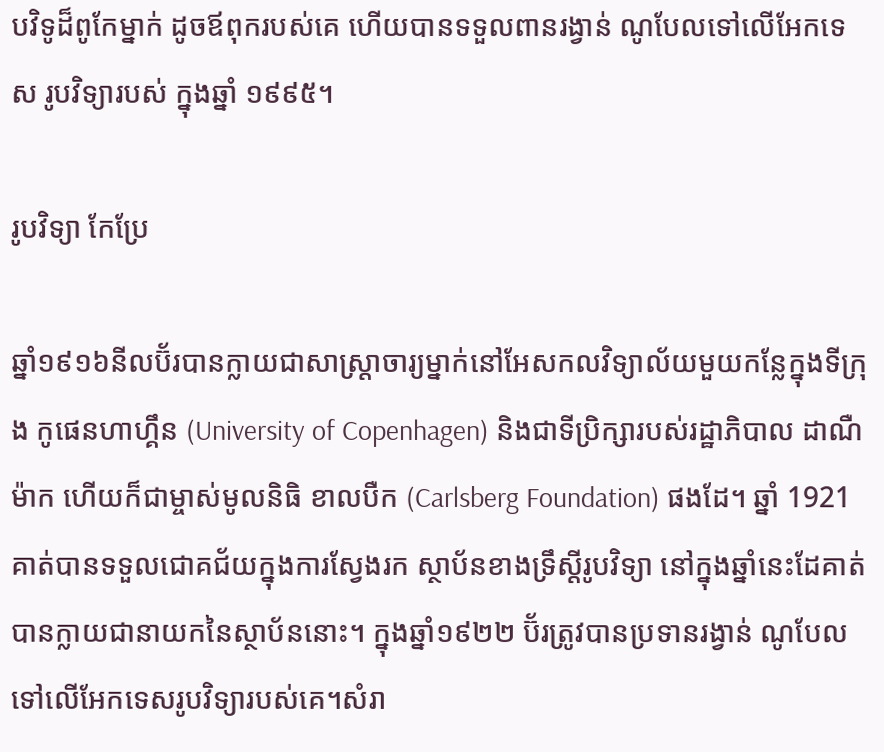បវិទូដ៏ពូកែម្នាក់ ដូចឪពុករបស់គេ ហើយបានទទួលពានរង្វាន់ ណូបែលទៅលើអែកទេស រូបវិទ្យារបស់ ក្នុងឆ្នាំ ១៩៩៥។

រូបវិទ្យា កែប្រែ

ឆ្នាំ១៩១៦នីលប៊័របានក្លាយជាសាស្រ្តាចារ្យម្នាក់នៅអែសកលវិទ្យាល័យមួយកន្លែក្នុងទីក្រុង កូផេនហាហ្គឹន (University of Copenhagen) និងជាទីប្រិក្សារបស់រដ្ឋាភិបាល ដាណឺម៉ាក ហើយក៏ជាម្ចាស់មូលនិធិ ខាលបឺក (Carlsberg Foundation) ផងដែ។ ឆ្នាំ 1921គាត់បានទទួលជោគជ័យក្នុងការស្វែងរក ស្ថាប័នខាងទ្រឹស្តីរូបវិទ្យា នៅក្នុងឆ្នាំនេះដែគាត់បានក្លាយជានាយកនៃស្ថាប័ននោះ។ ក្នុងឆ្នាំ១៩២២ ប៊័រត្រូវបានប្រទានរង្វាន់ ណូបែល ទៅលើអែកទេសរូបវិទ្យារបស់គេ។សំរា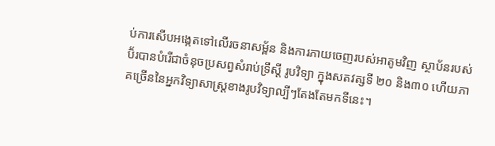ប់ការសើបអង្កេតទៅលើរចនាសម្ព័ន និងការភាយចេញរបស់អាតូមវិញ ស្ថាប័នរបស់ប៊័របានបំរើជាចំនុចប្រសព្វសំរាប់ទ្រឹស្តី រូបវិទ្យា ក្នុងសតវត្សទី ២០ និង៣០ ហើយភាគច្រើននៃអ្នកវិទ្យាសាស្ត្រខាងរូបវិទ្យាល្បីៗតែងតែមកទីនេះ។